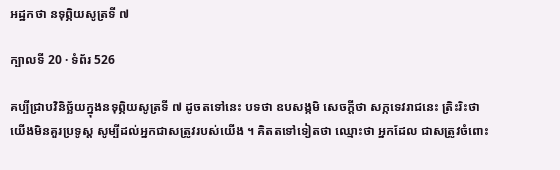អដ្ឋកថា នទុព្ភិយសូត្រទី ៧

ក្បាលទី 20 · ទំព័រ 526

គប្បីជ្រាបវិនិច្ឆ័យក្នុងនទុព្ភិយសូត្រទី ៧ ដូចតទៅនេះ បទថា ឧបសង្កមិ សេចក្តីថា សក្កទេវរាជនេះ ត្រិះរិះថា យើងមិនគួរប្រទូស្ត សូម្បីដល់អ្នកជាសត្រូវរបស់យើង ។ គិតតទៅទៀតថា ឈ្មោះថា អ្នកដែល ជាសត្រូវចំពោះ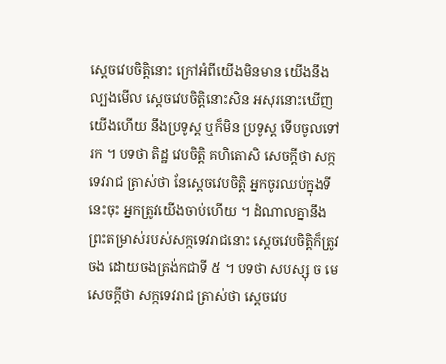ស្តេចវេបចិត្តិនោះ ក្រៅអំពីយើងមិនមាន យើងនឹងល្បងមើល ស្តេចវេបចិត្តិនោះសិន អសុរនោះឃើញយើងហើយ នឹងប្រទូស្ត ឬក៏មិន ប្រទូស្ត ទើបចូលទៅរក ។ បទថា តិដ្ឋ វេបចិត្តិ គហិតោសិ សេចក្តីថា សក្កទេវរាជ ត្រាស់ថា នែស្តេចវេបចិត្តិ អ្នកចូរឈប់ក្នុងទីនេះចុះ អ្នកត្រូវយើងចាប់ហើយ ។ ដំណាលគ្នានឹងព្រះតម្រាស់របស់សក្កទេវរាជនោះ ស្តេចវេបចិត្តិក៏ត្រូវចង ដោយចងត្រង់កជាទី ៥ ។ បទថា សបស្សុ ច មេ សេចក្តីថា សក្កទេវរាជ ត្រាស់ថា ស្តេចវេប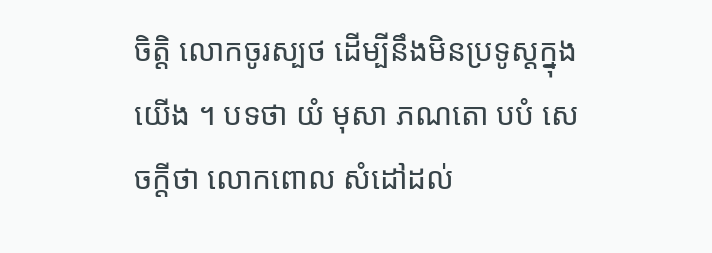ចិត្តិ លោកចូរស្បថ ដើម្បីនឹងមិនប្រទូស្តក្នុងយើង ។ បទថា យំ មុសា ភណតោ បបំ សេចក្តីថា លោកពោល សំដៅដល់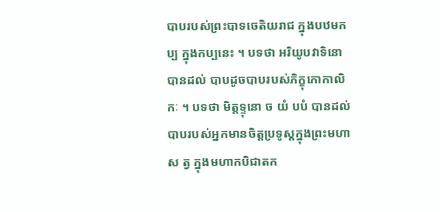បាបរបស់ព្រះបាទចេតិយរាជ ក្នុងបឋមកប្ប ក្នុងកប្បនេះ ។ បទថា អរិយូបវាទិនោ បានដល់ បាបដូចបាបរបស់ភិក្ខុកោកាលិកៈ ។ បទថា មិត្តទ្ទុនោ ច យំ បបំ បានដល់ បាបរបស់អ្នកមានចិត្តប្រទូស្តក្នុងព្រះមហាស ត្វ ក្នុងមហាកបិជាតក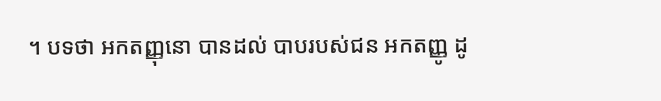។ បទថា អកតញ្ញុនោ បានដល់ បាបរបស់ជន អកតញ្ញូ ដូ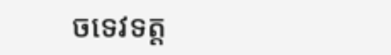ចទេវទត្ត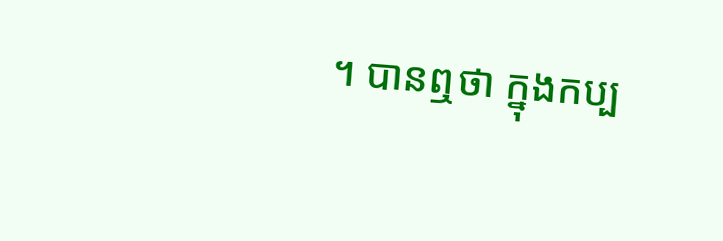។ បានឮថា ក្នុងកប្ប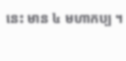នេះ មាន ៤ មហាកប្ប ។